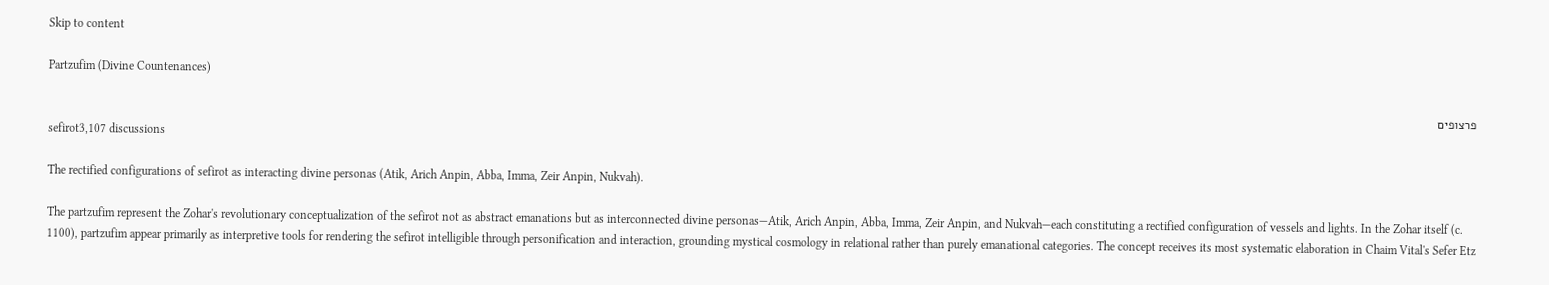Skip to content

Partzufim (Divine Countenances)

פרצופים
sefirot3,107 discussions

The rectified configurations of sefirot as interacting divine personas (Atik, Arich Anpin, Abba, Imma, Zeir Anpin, Nukvah).

The partzufim represent the Zohar's revolutionary conceptualization of the sefirot not as abstract emanations but as interconnected divine personas—Atik, Arich Anpin, Abba, Imma, Zeir Anpin, and Nukvah—each constituting a rectified configuration of vessels and lights. In the Zohar itself (c. 1100), partzufim appear primarily as interpretive tools for rendering the sefirot intelligible through personification and interaction, grounding mystical cosmology in relational rather than purely emanational categories. The concept receives its most systematic elaboration in Chaim Vital's Sefer Etz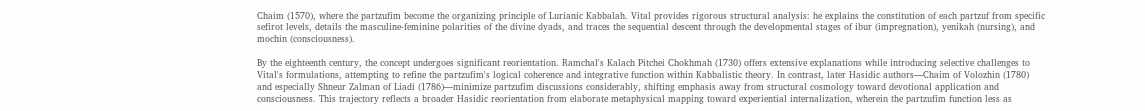Chaim (1570), where the partzufim become the organizing principle of Lurianic Kabbalah. Vital provides rigorous structural analysis: he explains the constitution of each partzuf from specific sefirot levels, details the masculine-feminine polarities of the divine dyads, and traces the sequential descent through the developmental stages of ibur (impregnation), yenikah (nursing), and mochin (consciousness).

By the eighteenth century, the concept undergoes significant reorientation. Ramchal's Kalach Pitchei Chokhmah (1730) offers extensive explanations while introducing selective challenges to Vital's formulations, attempting to refine the partzufim's logical coherence and integrative function within Kabbalistic theory. In contrast, later Hasidic authors—Chaim of Volozhin (1780) and especially Shneur Zalman of Liadi (1786)—minimize partzufim discussions considerably, shifting emphasis away from structural cosmology toward devotional application and consciousness. This trajectory reflects a broader Hasidic reorientation from elaborate metaphysical mapping toward experiential internalization, wherein the partzufim function less as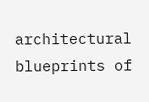architectural blueprints of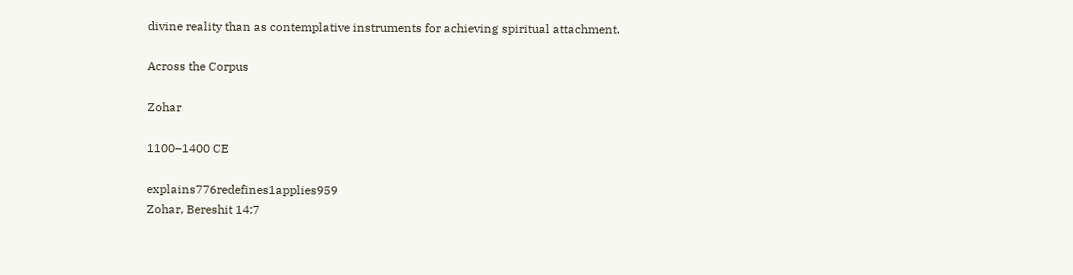divine reality than as contemplative instruments for achieving spiritual attachment.

Across the Corpus

Zohar

1100–1400 CE

explains776redefines1applies959
Zohar, Bereshit 14:7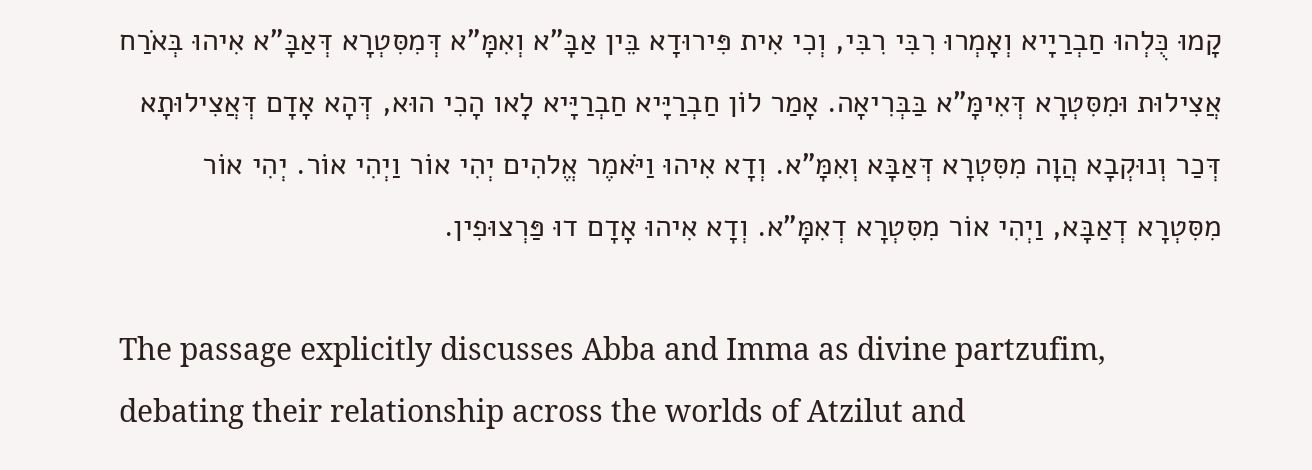קָמוּ כֻּלְהוּ חַבְרַיָיא וְאָמְרוּ רִבִּי רִבִּי, וְכִי אִית פִּירוּדָא בֵּין אַבָּ"א וְאִמָּ"א דְּמִסִּטְרָא דְּאַבָּ"א אִיהוּ בְּאֹרַח אֲצִילוּת וּמִסִּטְרָא דְּאִימָּ"א בַּבְּרִיאָה. אָמַר לוֹן חַבְרַיָּיא חַבְרַיָּיא לָאו הָכִי הוּא, דְּהָא אָדָם דְּאֲצִילוּתָא דְּכַר וְנוּקְבָא הֲוָה מִסִּטְרָא דְּאַבָּא וְאִמָּ"א. וְדָא אִיהוּ וַיֹּאמֶר אֱלהִים יְהִי אוֹר וַיְהִי אוֹר. יְהִי אוֹר מִסִּטְרָא דְאַבָּא, וַיְהִי אוֹר מִסִּטְרָא דְאִמָּ"א. וְדָא אִיהוּ אָדָם דוּ פַּרְצוּפִין.

The passage explicitly discusses Abba and Imma as divine partzufim, debating their relationship across the worlds of Atzilut and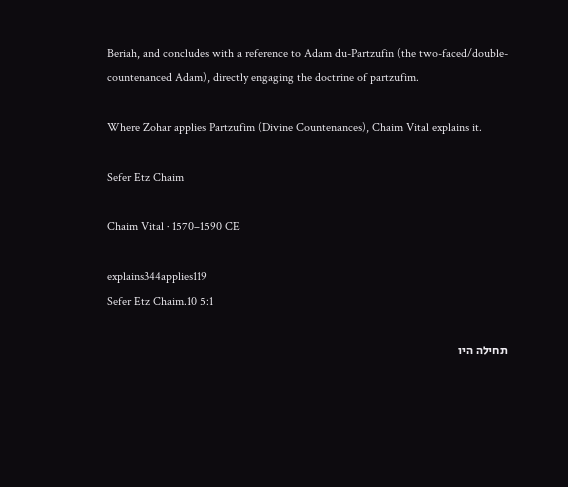Beriah, and concludes with a reference to Adam du-Partzufin (the two-faced/double-countenanced Adam), directly engaging the doctrine of partzufim.

Where Zohar applies Partzufim (Divine Countenances), Chaim Vital explains it.

Sefer Etz Chaim

Chaim Vital · 1570–1590 CE

explains344applies119
Sefer Etz Chaim.10 5:1

תחילה היו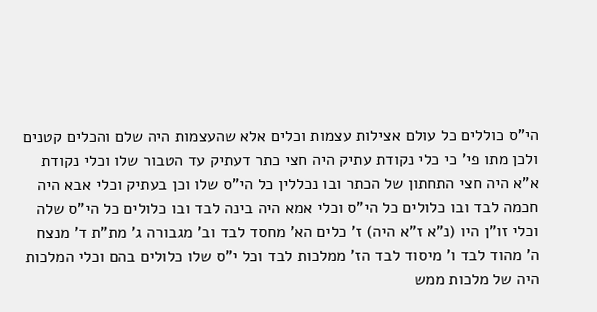הי"ס כוללים כל עולם אצילות עצמות וכלים אלא שהעצמות היה שלם והכלים קטנים ולכן מתו פי' כי כלי נקודת עתיק היה חצי כתר דעתיק עד הטבור שלו וכלי נקודת א"א היה חצי התחתון של הכתר ובו נכללין כל הי"ס שלו וכן בעתיק וכלי אבא היה חכמה לבד ובו כלולים כל הי"ס וכלי אמא היה בינה לבד ובו כלולים כל הי"ס שלה וכלי זו"ן היו (נ"א ז"א היה) ז' כלים הא' מחסד לבד וב' מגבורה ג' מת"ת ד' מנצח ה' מהוד לבד ו' מיסוד לבד הז' ממלכות לבד וכל י"ס שלו כלולים בהם וכלי המלכות היה של מלכות ממש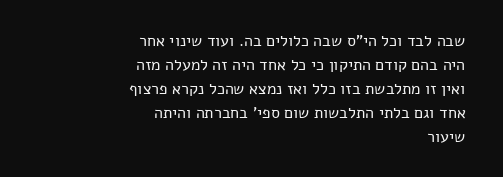שבה לבד וכל הי"ס שבה כלולים בה. ועוד שינוי אחר היה בהם קודם התיקון כי כל אחד היה זה למעלה מזה ואין זו מתלבשת בזו כלל ואז נמצא שהכל נקרא פרצוף אחד וגם בלתי התלבשות שום ספי' בחברתה והיתה שיעור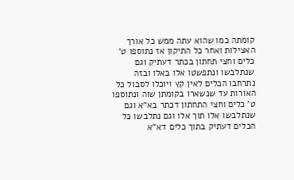קומתה כמו שהוא עתה ממש כל אורך האצילות ואחר כל התיקון אז נתוספו ט' כלים וחצי תחתון בכתר דעתיק וגם שנתלבשו ונתפשטו אלו באלו ובזה נתרחבו הכלים לאין קץ ויוכלו לסבול כל האורות עד שנשארו בקומתן שוה ונתוספו ט' כלים וחצי התחתון דכתר בא"א וגם שנתלבשו אלו תוך אלו וגם נתלבשו כל הכלים דעתיק בתוך כלים דא"א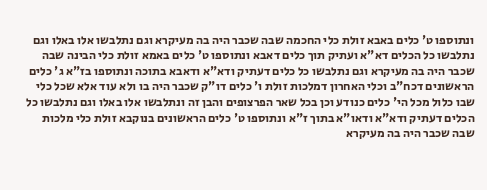ונתוספו ט' כלים באבא זולת כלי החכמה שבה שכבר היה בה מעיקרא וגם נתלבשו אלו באלו וגם נתלבשו כל הכלים דא"א ועתיק תוך כלים דאבא ונתוספו ט' כלים באמא זולת כלי הבינה שבה שכבר היה בה מעיקרא וגם נתלבשו כל כלים דעתיק ודא"א ודאבא בתוכה ונתוספו בז"א ג' כלים הראשונים דכח"ב וכלי האחרון דמלכות זולת ו' כלים דו"ק שכבר היה בו ולא עוד אלא שכל כלי שבו כלול מכל הי' כלים כנודע וכן בכל שאר הפרצופים והבן זה ונתלבשו אלו באלו וגם נתלבשו כל הכלים דעתיק ודא"א ודאו"א בתוך ז"א ונתוספו ט' כלים הראשונים בנוקבא זולת כלי מלכות שבה שכבר היה בה מעיקרא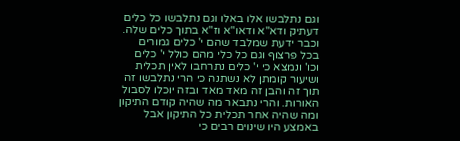וגם נתלבשו אלו באלו וגם נתלבשו כל כלים דעתיק ודא"א ודאו"א וז"א בתוך כלים שלה. וכבר ידעת שמלבד שהם י' כלים גמורים בכל פרצוף וגם כל כלי מהם כולל י' כלים וכו' ונמצא כי י' כלים נתרחבו לאין תכלית ושיעור קומתן לא נשתנה כי הרי נתלבשו זה תוך זה והבן זה מאד מאד ובזה יוכלו לסבול האורות. והרי נתבאר מה שהיה קודם התיקון ומה שהיה אחר תכלית כל התיקון אבל באמצע היו שינוים רבים כי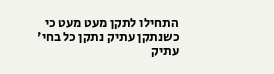התחילו לתקן מעט מעט כי כשנתקן עתיק נתקן כל בחי' עתיק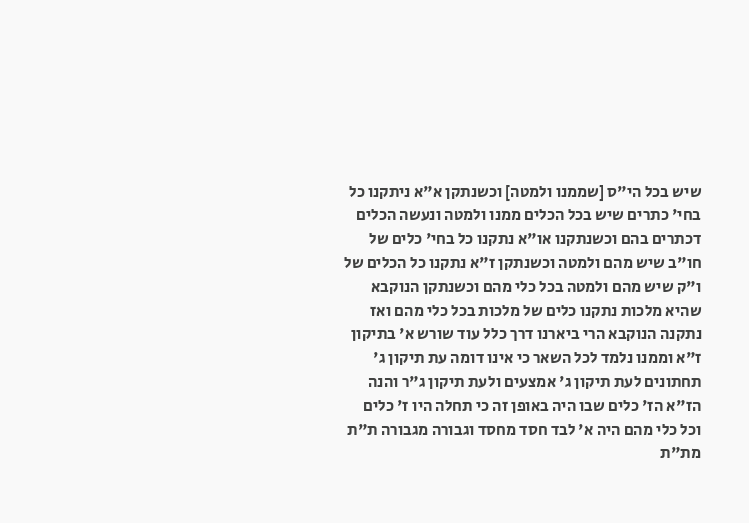שיש בכל הי"ס [שממנו ולמטה] וכשנתקן א"א ניתקנו כל בחי' כתרים שיש בכל הכלים ממנו ולמטה ונעשה הכלים דכתרים בהם וכשנתקנו או"א נתקנו כל בחי' כלים של חו"ב שיש מהם ולמטה וכשנתקן ז"א נתקנו כל הכלים של ו"ק שיש מהם ולמטה בכל כלי מהם וכשנתקן הנוקבא שהיא מלכות נתקנו כלים של מלכות בכל כלי מהם ואז נתקנה הנוקבא הרי ביארנו דרך כלל עוד שורש א' בתיקון ז"א וממנו נלמד לכל השאר כי אינו דומה עת תיקון ג' תחתונים לעת תיקון ג' אמצעים ולעת תיקון ג"ר והנה הז"א הז' כלים שבו היה באופן זה כי תחלה היו ז' כלים וכל כלי מהם היה א' לבד חסד מחסד וגבורה מגבורה ת"ת מת"ת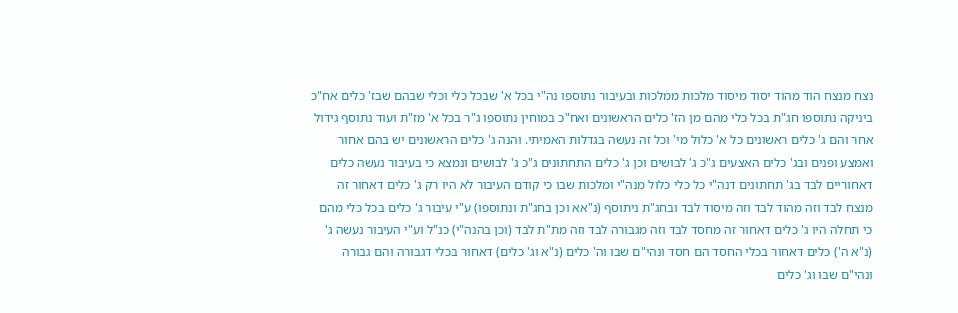נצח מנצח הוד מהוד יסוד מיסוד מלכות ממלכות ובעיבור נתוספו נה"י בכל א' שבכל כלי וכלי שבהם שבז' כלים אח"כ ביניקה נתוספו חג"ת בכל כלי מהם מן הז' כלים הראשונים ואח"כ במוחין נתוספו ג"ר בכל א' מז"ת ועוד נתוסף גידול אחר והם ג' כלים ראשונים כל א' כלול מי' וכל זה נעשה בגדלות האמיתי. והנה ג' כלים הראשונים יש בהם אחור ואמצע ופנים ובג' כלים האצעים ג"כ ג' לבושים וכן ג' כלים התחתונים ג"כ ג' לבושים ונמצא כי בעיבור נעשה כלים דאחוריים לבד בג' תחתונים דנה"י כל כלי כלול מנה"י ומלכות שבו כי קודם העיבור לא היו רק ג' כלים דאחור זה מנצח לבד וזה מהוד לבד וזה מיסוד לבד ובחג"ת ניתוסף (נ"אא וכן בחג"ת ונתוספו) ע"י עיבור ג' כלים בכל כלי מהם כי תחלה היו ג' כלים דאחור זה מחסד לבד וזה מגבורה לבד וזה מת"ת לבד (וכן בהנה"י) כנ"ל וע"י העיבור נעשה ג' (נ"א ה') כלים דאחור בכלי החסד הם חסד ונהי"ם שבו וה' כלים (נ"א וג' כלים) דאחור בכלי דגבורה והם גבורה ונהי"ם שבו וג' כלים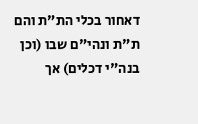דאחור בכלי הת"ת והם ת"ת ונהי"ם שבו (וכן בנה"י דכלים) אך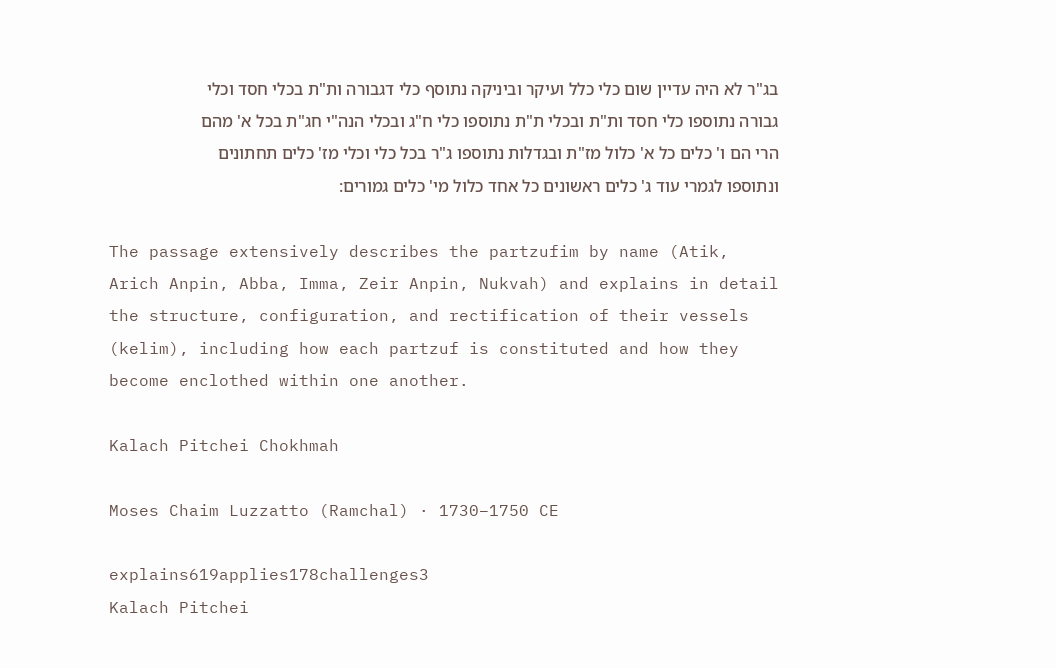בג"ר לא היה עדיין שום כלי כלל ועיקר וביניקה נתוסף כלי דגבורה ות"ת בכלי חסד וכלי גבורה נתוספו כלי חסד ות"ת ובכלי ת"ת נתוספו כלי ח"ג ובכלי הנה"י חג"ת בכל א' מהם הרי הם ו' כלים כל א' כלול מז"ת ובגדלות נתוספו ג"ר בכל כלי וכלי מז' כלים תחתונים ונתוספו לגמרי עוד ג' כלים ראשונים כל אחד כלול מי' כלים גמורים:

The passage extensively describes the partzufim by name (Atik, Arich Anpin, Abba, Imma, Zeir Anpin, Nukvah) and explains in detail the structure, configuration, and rectification of their vessels (kelim), including how each partzuf is constituted and how they become enclothed within one another.

Kalach Pitchei Chokhmah

Moses Chaim Luzzatto (Ramchal) · 1730–1750 CE

explains619applies178challenges3
Kalach Pitchei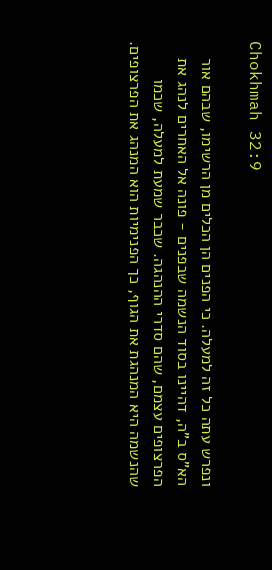Chokhmah 32:9

ונפרש עתה כל זה למעלה. כי הפנים הן הכלים מן הרשימו, שבהם אור הא"ס ב"ה, דהיינו בסוד הנשמה שבפנים - פונה אל האחרים לנהג את הפרצופים עצמם, שהם סדרי ההנהגה. שכבר שמעת למעלה, שכמו שהנשמה היא המנהגת את הגוף, כך הפנימיות הוא המנהג את הפרצופים.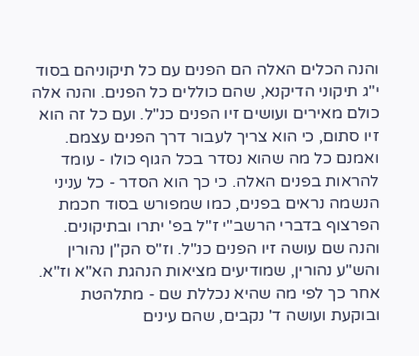והנה הכלים האלה הם הפנים עם כל תיקוניהם בסוד י"ג תיקוני הדיקנא, שהם כוללים כל הפנים. והנה אלה כולם מאירים ועושים זיו הפנים כנ"ל. ועם כל זה הוא זיו סתום, כי הוא צריך לעבור דרך הפנים עצמם. ואמנם כל מה שהוא נסדר בכל הגוף כולו - עומד להראות בפנים האלה. כי כך הוא הסדר - כל עניני הנשמה נראים בפנים, כמו שמפורש בסוד חכמת הפרצוף בדברי הרשב"י ז"ל בפ' יתרו ובתיקונים. והנה שם עושה זיו הפנים כנ"ל. וז"ס הק"ן נהורין והש"ע נהורין, שמודיעים מציאות הנהגת הא"א וז"א. אחר כך לפי מה שהיא נכללת שם - מתלהטת ובוקעת ועושה ד' נקבים, שהם עינים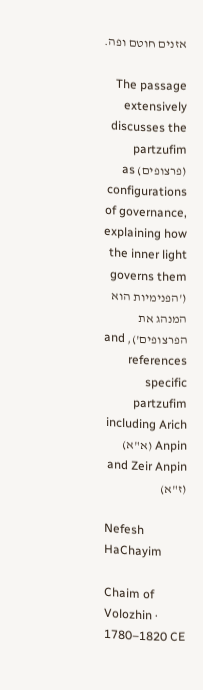אזנים חוטם ופה.

The passage extensively discusses the partzufim (פרצופים) as configurations of governance, explaining how the inner light governs them ('הפנימיות הוא המנהג את הפרצופים'), and references specific partzufim including Arich Anpin (א"א) and Zeir Anpin (ז"א)

Nefesh HaChayim

Chaim of Volozhin · 1780–1820 CE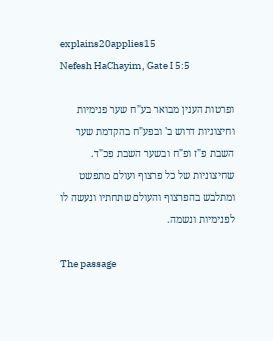explains20applies15
Nefesh HaChayim, Gate I 5:5

ופרטות הענין מבואר בע"ח שער פנימיות וחיצוניות דרוש ב' ובפע"ח בהקדמת שער השבת פ"ז ופ"ח ובשער השבת פכ"ד. שחיצוניות של כל פרצוף ועולם מתפשט ומתלבש בהפרצוף והעולם שתחתיו ונעשה לו לפנימיות ונשמה.

The passage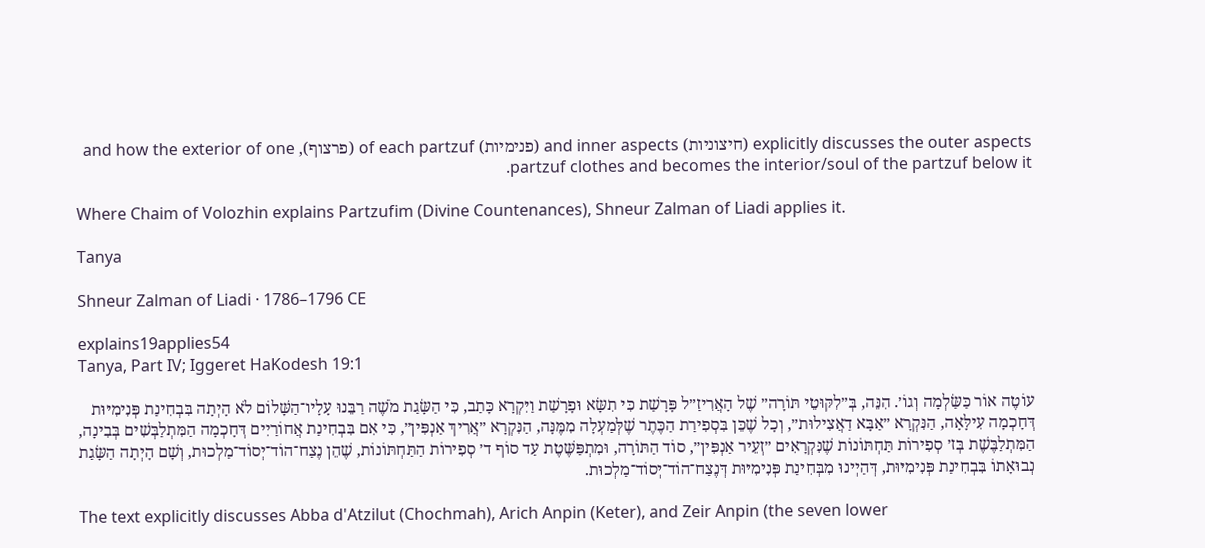explicitly discusses the outer aspects (חיצוניות) and inner aspects (פנימיות) of each partzuf (פרצוף), and how the exterior of one partzuf clothes and becomes the interior/soul of the partzuf below it.

Where Chaim of Volozhin explains Partzufim (Divine Countenances), Shneur Zalman of Liadi applies it.

Tanya

Shneur Zalman of Liadi · 1786–1796 CE

explains19applies54
Tanya, Part IV; Iggeret HaKodesh 19:1

עוֹטֶה אוֹר כַּשַּׂלְמָה וְגוֹ׳. הִנֵּה, בְּ״לִקּוּטֵי תּוֹרָה״ שֶׁל הָאֲרִיזַ״ל פָּרָשַׁת כִּי תִשָּׂא וּפָרָשַׁת וַיִּקְרָא כָּתַב, כִּי הַשָּׂגַת מֹשֶׁה רַבֵּנוּ עָלָיו־הַשָּׁלוֹם לֹא הָיְתָה בִּבְחִינַת פְּנִימִיּוּת דְּחָכְמָה עִילָּאָה, הַנִּקְרָא ״אַבָּא דַאֲצִילוּת״, וְכָל שֶׁכֵּן בִּסְפִירַת הַכֶּתֶר שֶׁלְּמַעְלָה מִמֶּנָּה, הַנִּקְרָא ״אֲרִיךְ אַנְפִּין״, כִּי אִם בִּבְחִינַת אֲחוֹרַיִים דְּחָכְמָה הַמִּתְלַבְּשִׁים בְּבִינָה, הַמִּתְלַבֶּשֶׁת בְּז׳ סְפִירוֹת תַּחְתּוֹנוֹת שֶׁנִּקְרָאִים ״זְעֵיר אַנְפִּין״, סוֹד הַתּוֹרָה, וּמִתְפַּשֶּׁטֶת עַד סוֹף ד׳ סְפִירוֹת הַתַּחְתּוֹנוֹת, שֶׁהֵן נֶצַח־הוֹד־יְסוֹד־מַלְכוּת, וְשָׁם הָיְתָה הַשָּׂגַת נְבוּאָתוֹ בִּבְחִינַת פְּנִימִיּוּת, דְּהַיְינוּ מִבְּחִינַת פְּנִימִיּוּת דְּנֶצַח־הוֹד־יְסוֹד־מַלְכוּת.

The text explicitly discusses Abba d'Atzilut (Chochmah), Arich Anpin (Keter), and Zeir Anpin (the seven lower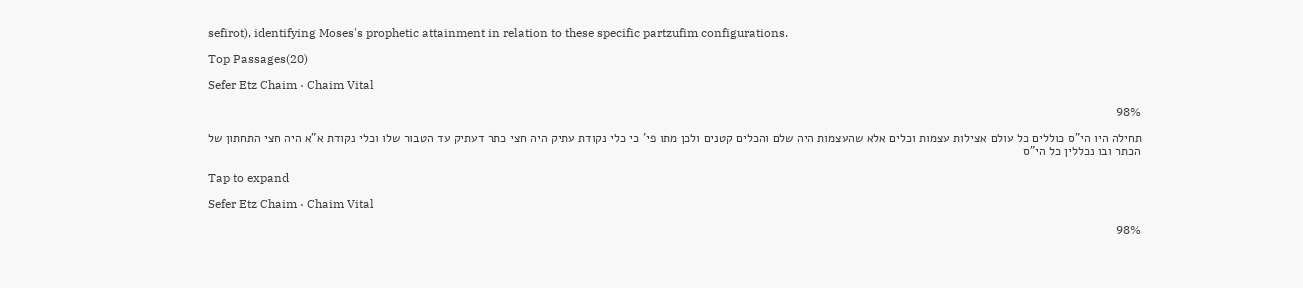sefirot), identifying Moses's prophetic attainment in relation to these specific partzufim configurations.

Top Passages(20)

Sefer Etz Chaim · Chaim Vital

98%

תחילה היו הי"ס כוללים כל עולם אצילות עצמות וכלים אלא שהעצמות היה שלם והכלים קטנים ולכן מתו פי' כי כלי נקודת עתיק היה חצי כתר דעתיק עד הטבור שלו וכלי נקודת א"א היה חצי התחתון של הכתר ובו נכללין כל הי"ס

Tap to expand

Sefer Etz Chaim · Chaim Vital

98%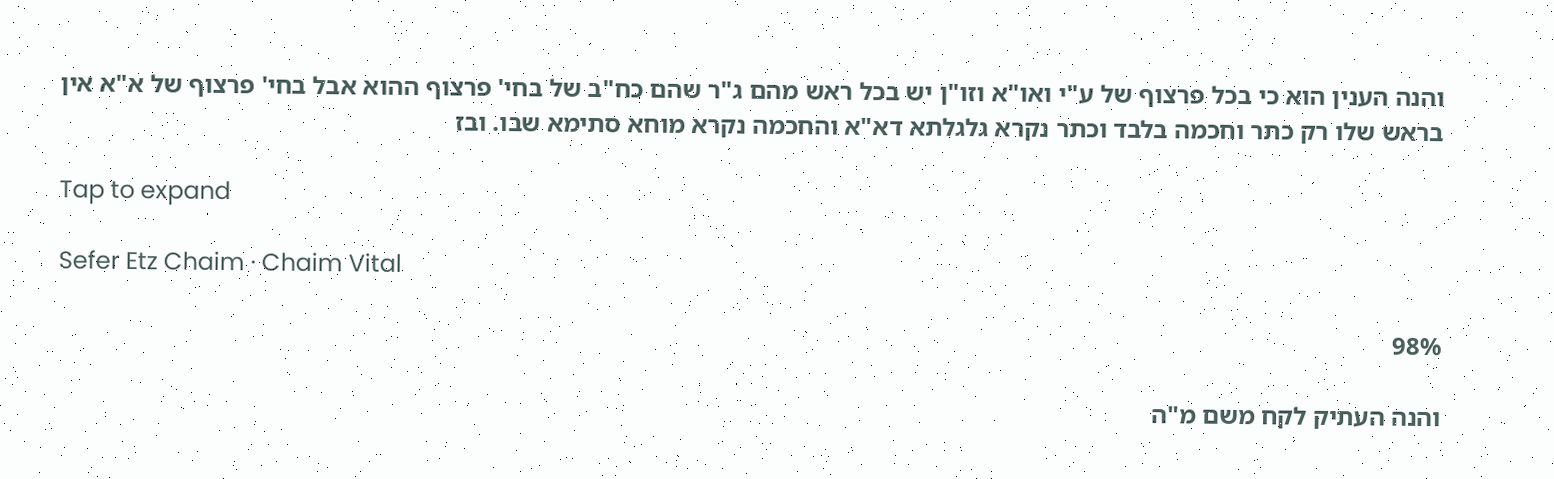והנה הענין הוא כי בכל פרצוף של ע"י ואו"א וזו"ן יש בכל ראש מהם ג"ר שהם כח"ב של בחי' פרצוף ההוא אבל בחי' פרצוף של א"א אין בראש שלו רק כתר וחכמה בלבד וכתר נקרא גלגלתא דא"א והחכמה נקרא מוחא סתימא שבו. ובז

Tap to expand

Sefer Etz Chaim · Chaim Vital

98%

והנה העתיק לקח משם מ"ה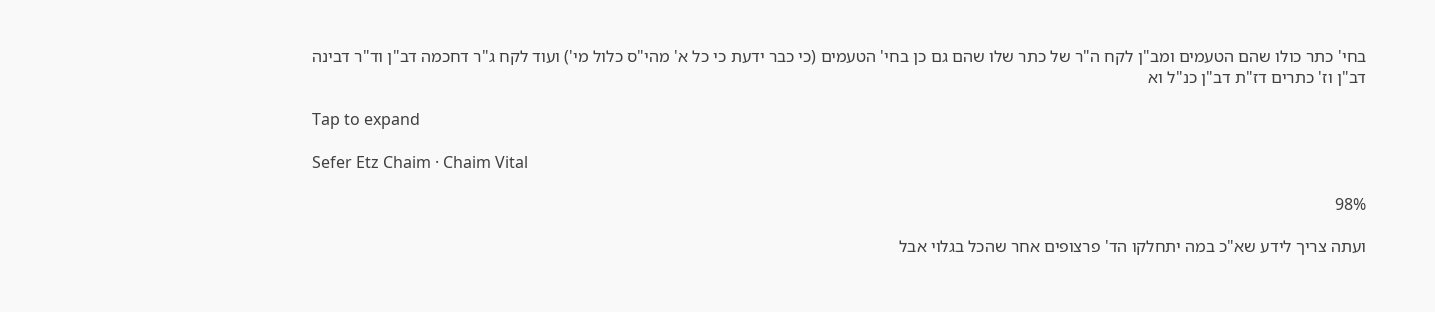בחי' כתר כולו שהם הטעמים ומב"ן לקח ה"ר של כתר שלו שהם גם כן בחי' הטעמים (כי כבר ידעת כי כל א' מהי"ס כלול מי') ועוד לקח ג"ר דחכמה דב"ן וד"ר דבינה דב"ן וז' כתרים דז"ת דב"ן כנ"ל וא

Tap to expand

Sefer Etz Chaim · Chaim Vital

98%

ועתה צריך לידע שא"כ במה יתחלקו הד' פרצופים אחר שהכל בגלוי אבל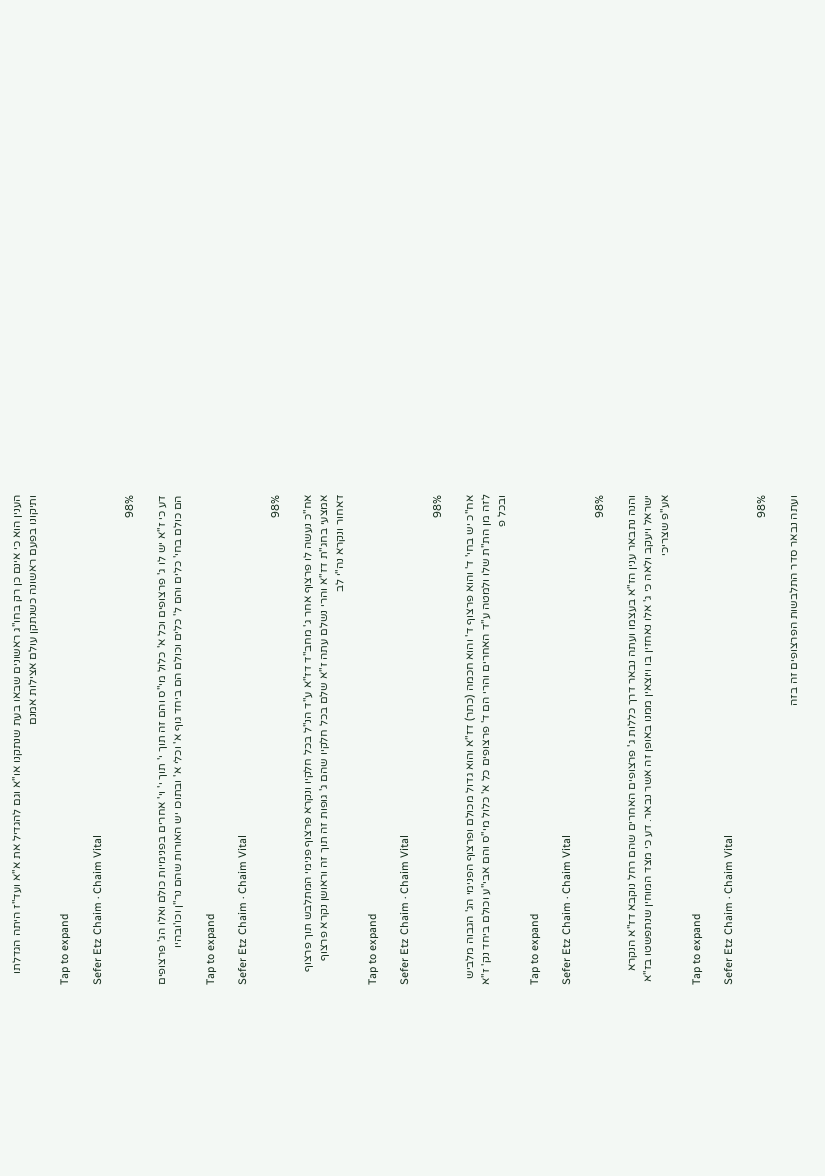הענין הוא כי אינם כן רק בחו"ג ראשונים שבאו בעת שנתקנו או"א וגם להגדיל את א"א ועד"ז היתה הגדלתו ותיקונו בפעם ראשונה כשנתקן עולם אצילות אמנם

Tap to expand

Sefer Etz Chaim · Chaim Vital

98%

דע כי ז"א יש לו ג' פרצופים וכל א' כלול מי"ס והם זה תוך י' תוך י' וי' אחרים בפנימיות כולם ואלו הג' פרצופים הם כולם בחי' כלים והם ל' כלים וכולם הם ביחד גוף א' וכלי א' ובתוכו יש האורות שהם נר"ן וכו'ובהיו

Tap to expand

Sefer Etz Chaim · Chaim Vital

98%

אח"כ נעשה לו פרצוף אחר ג' מחב"ד דז"א ע"ד הנ"ל בכל חלקיו ונקרא פרצוף פנימי המתלבש תוך פרצוף אמצעי בחג"ת דז"א והרי נשלם עתה ז"א שלם בכל חלקיו שהם ג' גופות זה תוך זה וראושן נקרא פרצוף דאחור ונקרא נה"י לב

Tap to expand

Sefer Etz Chaim · Chaim Vital

98%

אח"כ יש בחי' ד' והוא פרצוף ד' והוא חכמה (כתר) דז"א והוא גדול מכולם ופרצוף הפנימי הג' הגבוה מלביש לזה מן הת"ת שלו ולמטה ע"ד האחרים והרי הם ד' פרצופים כל א' כלול מי"ס והם אבי"ע וכולם ביחד נק' ז"א ובכל פ

Tap to expand

Sefer Etz Chaim · Chaim Vital

98%

והנה נתבאר ענין הז"א בעצמו ועתה נבאר דרך כללות ג' פרצופים האחרים שהם רחל נוקבא דז"א הנקרא ישראל ויעקב ולאה כי ג' אלו נאחזין בו ויוצאין ממנו באופן זה אשר נבאר. דע כי מצד המוחין שנתפשטו בז"א אע"פ שצריכי

Tap to expand

Sefer Etz Chaim · Chaim Vital

98%

ועתה נבאר סדר התלבשות הפרצופים זה בזה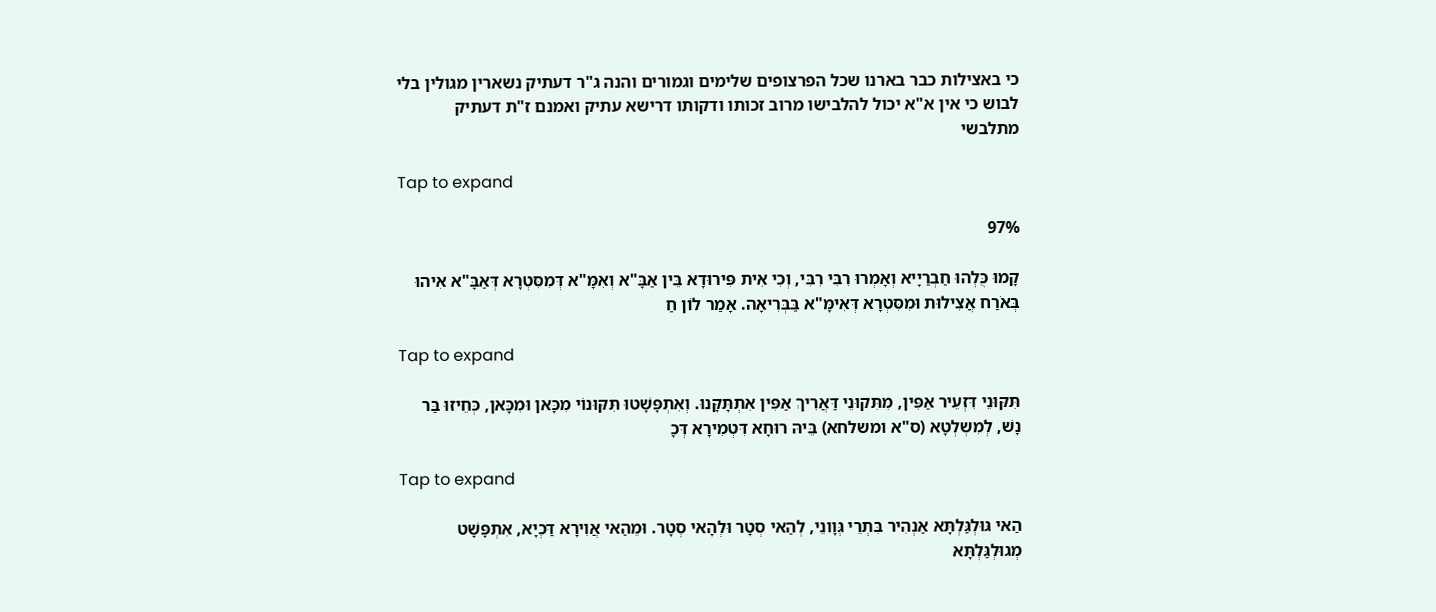כי באצילות כבר בארנו שכל הפרצופים שלימים וגמורים והנה ג"ר דעתיק נשארין מגולין בלי לבוש כי אין א"א יכול להלבישו מרוב זכותו ודקותו דרישא עתיק ואמנם ז"ת דעתיק מתלבשי

Tap to expand

97%

קָמוּ כֻּלְהוּ חַבְרַיָיא וְאָמְרוּ רִבִּי רִבִּי, וְכִי אִית פִּירוּדָא בֵּין אַבָּ"א וְאִמָּ"א דְּמִסִּטְרָא דְּאַבָּ"א אִיהוּ בְּאֹרַח אֲצִילוּת וּמִסִּטְרָא דְּאִימָּ"א בַּבְּרִיאָה. אָמַר לוֹן חַ

Tap to expand

תִּקּוּנֵי דִּזְעֵיר אַפִּין, מִתִּקוּנֵי דַּאֲרִיךְ אַפִּין אִתְתָּקָּנוּ. וְאִתְפָּשָׁטוּ תִּקּוּנוֹי מִכָּאן וּמִכָּאן, כְּחֵיזוּ בַּר נָשׁ, לְמִשְלְטָא (ס"א ומשלחא) בֵּיהּ רוּחָא דִּטְמִירָא דְּכָ

Tap to expand

הַאי גּוּלְגַּלְתָּא אַנְהִיר בִּתְרֵי גְּוָונֵי, לְהַאי סְטָר וּלְהָאי סְטָר. וּמֵהַאי אֲוִירָא דַּכְיָא, אִתְפָּשָׁט מְגוּלְגַּלְתָּא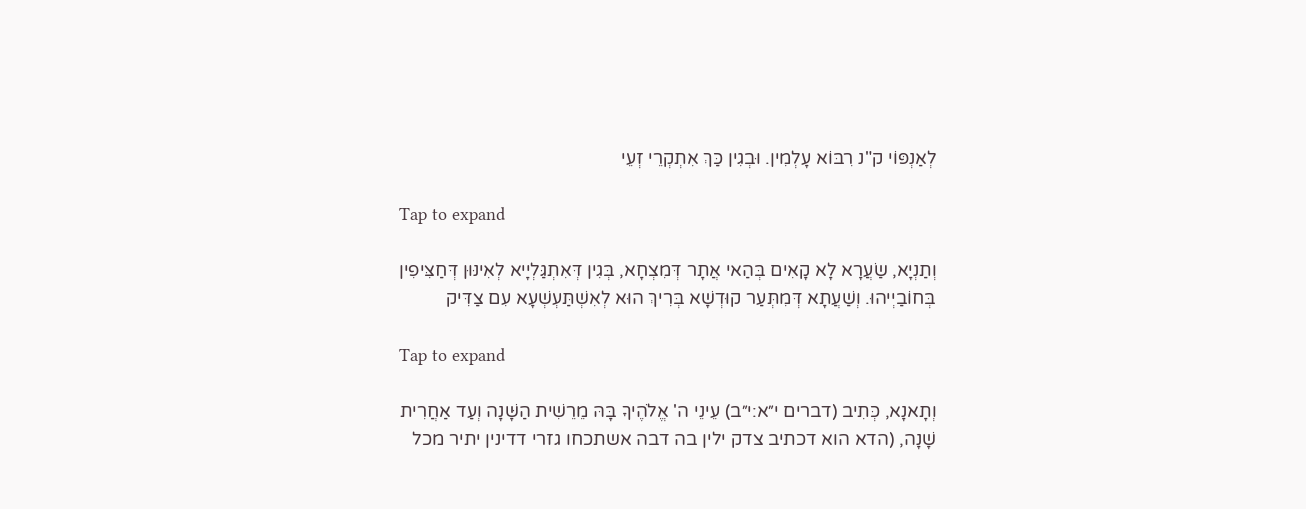לְאַנְפּוֹי ק"נ רִבּוֹא עָלְמִין. וּבְגִין כַּךְ אִתְקְרֵי זְעֵי

Tap to expand

וְתַנְיָא, שַׂעֲרָא לָא קָאִים בְּהַאי אֲתָר דְּמִצְחָא, בְּגִין דְּאִתְגַּלְיָיא לְאִינּוּן דְּחַצִּיפִין בְּחוֹבַיְיהוּ. וְשַׁעֲתָא דְּמִתְּעַר קוּדְשָׁא בְּרִיךְ הוּא לְאִשְׁתַּעְשְׁעָא עִם צַדִּיק

Tap to expand

וְתָאנָא, כְּתִיב (דברים י״א:י״ב) עֵינֵי ה' אֱלֹהֶיךָ בָּהּ מֵרֵשִׁית הַשָּׁנָה וְעַד אַחֲרִית שָׁנָה, (הדא הוא דכתיב צדק ילין בה דבה אשתכחו גזרי דדינין יתיר מכל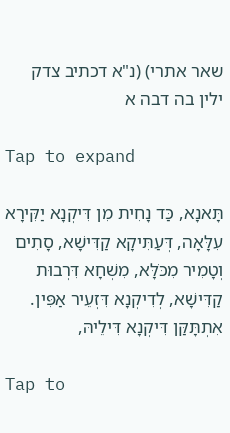שאר אתרי) (נ"א דכתיב צדק ילין בה דבה א

Tap to expand

תָּאנָא, כַּד נָחִית מִן דִּיקְנָא יַקִּירָא עִלָּאָה, דְּעַתִּיקָא קַדִּישָׁא, סָתִים וְטָמִיר מִכֹּלָּא, מִשְׁחָא דִּרְבוּת קַדִּישָׁא, לְדִיקְנָא דִּזְעֵיר אַפִּין. אִתְתָּקַּן דִּיקְנָא דִּילֵיהּ,

Tap to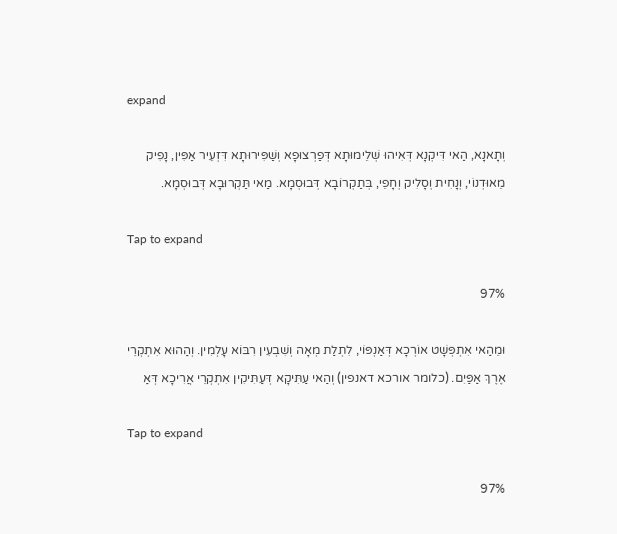expand

וְתָאנָא, הַאי דִּיקְנָא דְּאִיהוּ שְׁלֵימוּתָא דְּפַרְצוּפָא וְשַׁפִּירוּתָא דִּזְעֵיר אַפִּין, נָפִיק מֵאוּדְנוֹי, וְנָחִית וְסָלִיק וְחָפֵי, בְּתַקְרוֹבָא דְּבוּסְמָא. מַאי תַּקְרוּבָא דְּבוּסְמָא.

Tap to expand

97%

וּמֵהַאי אִתְפְּשָׁט אוֹרְכָא דְּאַנְפּוֹי, לִתְלַת מְאָה וְשִׁבְעִין רִבּוֹא עָלְמִין. וְהַהוּא אִתְקְרֵי אֶרֶךְ אַפַּיִם. (כלומר אורכא דאנפין) וְהַאי עַתִּיקָא דְּעַתִּיקִין אִתְקְרֵי אֲרִיכָא דְּאַ

Tap to expand

97%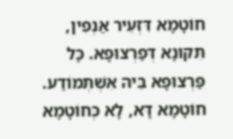חוֹטָמָא דִּזְעֵיר אַנְפִין, תִּקּוּנָא דְּפַרְצוּפָא. כָּל פַּרְצוּפָא בֵּיהּ אִשְׁתְּמוֹדַע. חוֹטָמָא דָּא, לָא כְּחוֹטָמָא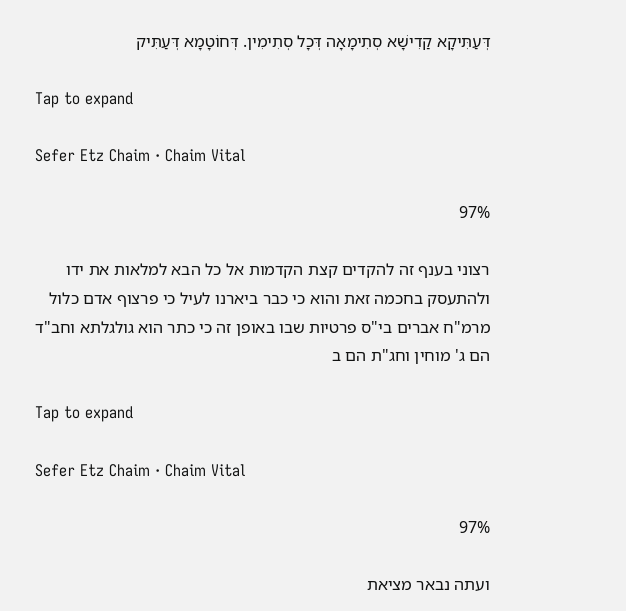דְּעַתִּיקָא קַדִישָׁא סְתִימָאָה דְּכָל סְתִימִין. דְּחוֹטָמָא דְּעַתִּיק

Tap to expand

Sefer Etz Chaim · Chaim Vital

97%

רצוני בענף זה להקדים קצת הקדמות אל כל הבא למלאות את ידו ולהתעסק בחכמה זאת והוא כי כבר ביארנו לעיל כי פרצוף אדם כלול מרמ"ח אברים בי"ס פרטיות שבו באופן זה כי כתר הוא גולגלתא וחב"ד הם ג' מוחין וחג"ת הם ב

Tap to expand

Sefer Etz Chaim · Chaim Vital

97%

ועתה נבאר מציאת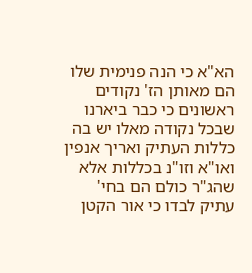הא"א כי הנה פנימית שלו הם מאותן הז' נקודים ראשונים כי כבר ביארנו שבכל נקודה מאלו יש בה כללות העתיק ואריך אנפין ואו"א וזו"נ בכללות אלא שהג"ר כולם הם בחי' עתיק לבדו כי אור הקטן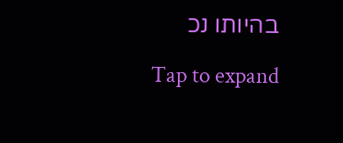בהיותו נכ

Tap to expand